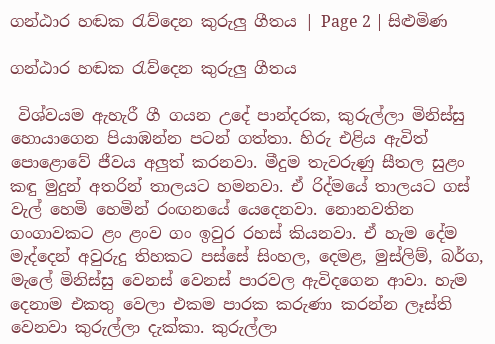ගන්ඨාර හඬක රැව්දෙන කුරුලු ගීතය | Page 2 | සිළුමිණ

ගන්ඨාර හඬක රැව්දෙන කුරුලු ගීතය

 විශ්වයම ඇහැරී ගී ගයන උදේ පාන්දරක, කුරුල්ලා මිනිස්සු හොයාගෙන පියාඹන්න පටන් ගත්තා. හිරු එළිය ඇවිත් පොළොවේ ජීවය අලුත් කරනවා. මීදුම තැවරුණු සීතල සුළං කඳු මුදුන් අතරින් තාලයට හමනවා. ඒ රිද්මයේ තාලයට ගස් වැල් හෙමි හෙමින් රංඟනයේ යෙදෙනවා. නොනවතින ගංගාවකට ළං ළංව ගං ඉවුර රහස් කියනවා. ඒ හැම දේම මැද්දෙන් අවුරුදු තිහකට පස්සේ සිංහල, දෙමළ, මුස්ලිම්, බර්ග, මැලේ මිනිස්සු වෙනස් වෙනස් පාරවල ඇවිදගෙන ආවා. හැම දෙනාම එකතු වෙලා එකම පාරක කරුණා කරන්න ලෑස්ති වෙනවා කුරුල්ලා දැක්කා. කුරුල්ලා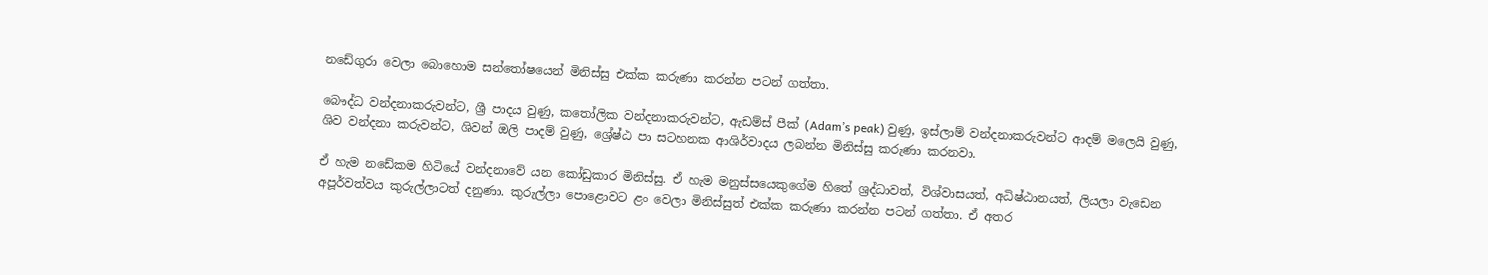නඩේගුරා වෙලා බොහොම සන්තෝෂයෙන් මිනිස්සු එක්ක කරුණා කරන්න පටන් ගත්තා.

බෞද්ධ වන්දනාකරුවන්ට, ශ්‍රී පාදය වුණු, කතෝලික වන්දනාකරුවන්ට, ඇඩම්ස් පීක් (Adam’s peak) වුණු, ඉස්ලාම් වන්දනාකරුවන්ට ආදම් මලෙයි වුණු, ශිව වන්දනා කරුවන්ට, ශිවන් ඔලි පාදම් වුණු, ශ්‍රේෂ්ඨ පා සටහනක ආශිර්වාදය ලබන්න මිනිස්සු කරුණා කරනවා.

ඒ හැම නඩේකම හිටියේ වන්දනාවේ යන කෝඩුකාර මිනිස්සු. ඒ හැම මනුස්සයෙකුගේම හිතේ ශ්‍රද්ධාවත්, විශ්වාසයත්, අධිෂ්ඨානයත්, ලියලා වැඩෙන අපූර්වත්වය කුරුල්ලාටත් දනුණා. කුරුල්ලා පොළොවට ළං වෙලා මිනිස්සුත් එක්ක කරුණා කරන්න පටන් ගත්තා. ඒ අතර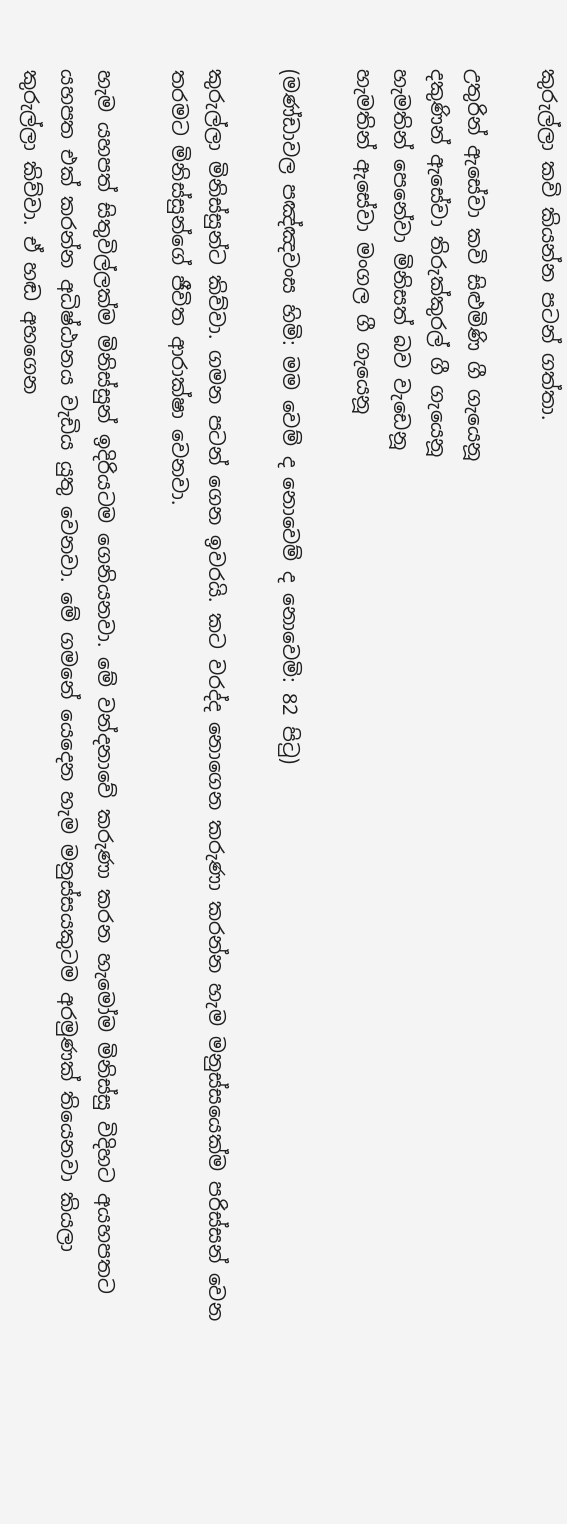කුරුල්ලා කවි කියන්න පටන් ගත්තා.

උතුරින් ඇසේවා කවි සිළුමිණි ගී ගැයෙනූ
දකුණින් ඇසේවා තිරුක්කුරල් ගී ගැයෙනූ
හැමතින් පෙනේවා මිනිසත් බව වැඩෙනූ
හැමතින් ඇසේවා මංගල ගී ගැයෙනූ

(මණ්ඩාවල පඤ්ඤවංස හිමි: මම වෙම් ද නොවෙම් ද නොවෙමි: 82 පිටු)

කුරුල්ලා මිනිස්සුන්ට කිව්වා. ගමන පටන් ගෙන ඉවරයි. කට වරද්ද නොගෙන කරුණා කරන්න හැම මනුස්සයෙක්ම පරිස්සන් වෙන තරමට මිනිස්සුන්ගේ ජීවිත ආරාක්ෂා වෙනවා.

හැම යහපත් සිතුවිල්ලක්ම මිනිස්සුන් ඉදිරියටම ගෙනියනවා. මේ වන්දනාවේ කරුණා කරන හැමෝම මිනිස්සු විදිහට අයහපතට යහපත එක් කරන්න අධිෂ්ඨානය වැඩිය යුතු වෙනවා. මේ ගමනේ යෙදෙන හැම මනුස්සයකුටම අරමුණක් තියෙනවා කියලා කුරුල්ලා කිව්වා. ඒ හඬ අහගෙන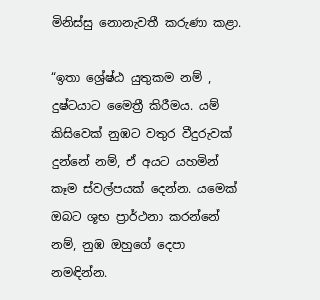මිනිස්සු නොනැවතී කරුණා කළා.

“ඉතා ශ්‍රේෂ්ඨ යුතුකම නම් , දුෂ්ටයාට මෛත්‍රී කිරීමය. යම් කිසිවෙක් නුඹට වතුර වීදුරුවක් දුන්නේ නම්, ඒ අයට යහමින් කෑම ස්වල්පයක් දෙන්න. යමෙක් ඔබට ශූභ ප්‍රාර්ථනා කරන්නේ නම්, නුඹ ඔහුගේ දෙපා නමඳින්න.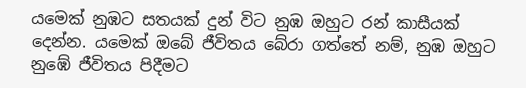යමෙක් නුඹට සතයක් දුන් විට නුඹ ඔහුට රන් කාසීයක් දෙන්න. යමෙක් ඔබේ ජීවිතය බේරා ගත්තේ නම්, නුඹ ඔහුට නුඹේ ජීවිතය පිදීමට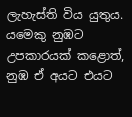ලැහැස්ති විය යුතුය. යමෙකු නුඹට උපකාරයක් කළොත්, නුඹ ඒ අයට එයට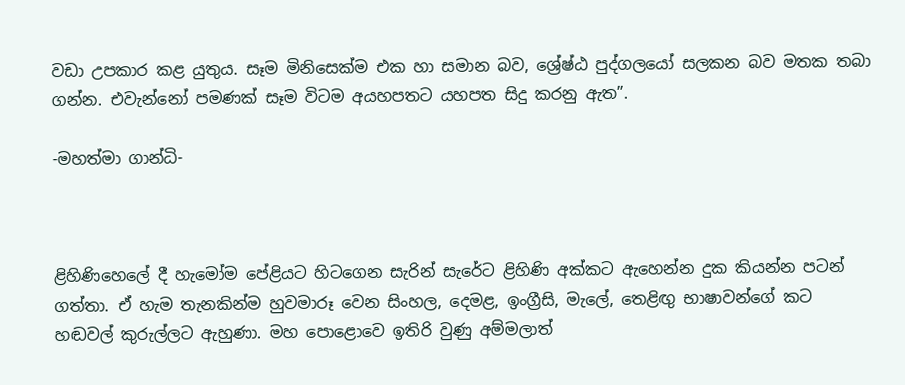වඩා උපකාර කළ යුතුය. සෑම මිනිසෙක්ම එක හා සමාන බව, ශ්‍රේෂ්ඨ පුද්ගලයෝ සලකන බව මතක තබා ගන්න. එවැන්නෝ පමණක් සෑම විටම අයහපතට යහපත සිදු කරනු ඇත”.

-මහත්මා ගාන්ධි-



ළිහිණිහෙලේ දී හැමෝම පේළියට හිටගෙන සැරින් සැරේට ළිහිණි අක්කට ඇහෙන්න දුක කියන්න පටන් ගත්තා. ඒ හැම තැනකින්ම හුවමාරූ වෙන සිංහල, දෙමළ, ඉංග්‍රීසි, මැලේ, තෙළිඟු භාෂාවන්ගේ කට හඬවල් කුරුල්ලට ඇහුණා. මහ පොළොවෙ ඉතිරි වුණු අම්මලාත්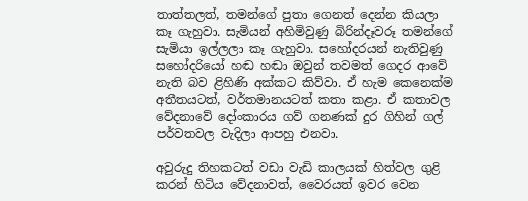තාත්තලත්, තමන්ගේ පුතා ගෙනත් දෙන්න කියලා කෑ ගැහුවා. සැමියන් අහිමිවුණු බිරින්දෑවරූ තමන්ගේ සැමියා ඉල්ලලා කෑ ගැහුවා. සහෝදරයන් නැතිවුණු සහෝදරියෝ හඬ හඬා ඔවුන් තවමත් ගෙදර ආවේ නැති බව ළිහිණි අක්කට කිව්වා. ඒ හැම කෙනෙක්ම අතීතයටත්, වර්තමානයටත් කතා කළා. ඒ කතාවල වේදනාවේ දෝංකාරය ගව් ගනණක් දුර ගිහින් ගල් පර්වතවල වැදිලා ආපහු එනවා.

අවුරුදු තිහකටත් වඩා වැඩි කාලයක් හිත්වල ගුළි කරන් හිටිය වේදනාවත්, වෛරයත් ඉවර වෙන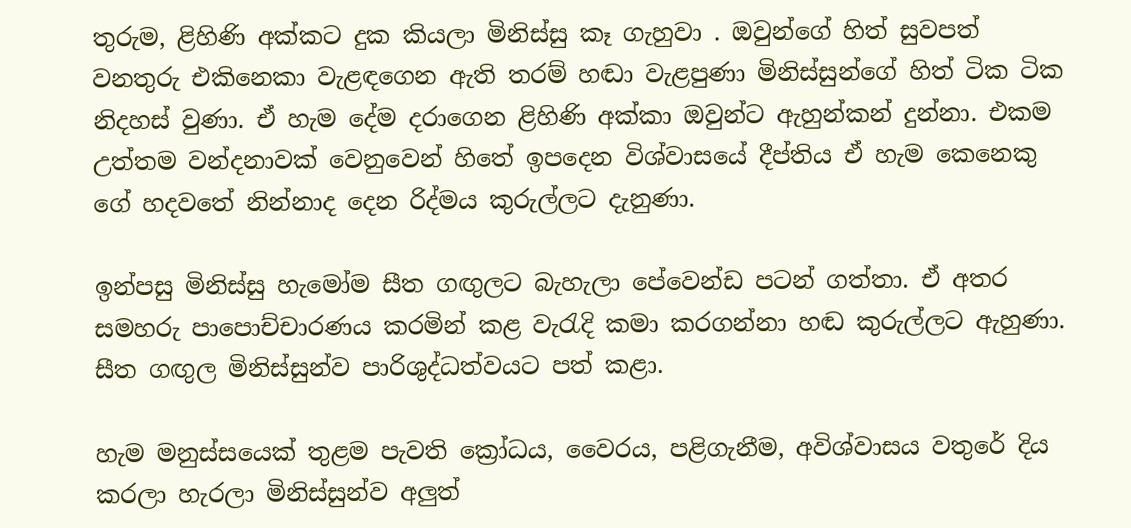තුරුම, ළිහිණි අක්කට දුක කියලා මිනිස්සු කෑ ගැහුවා . ඔවුන්ගේ හිත් සුවපත් වනතුරු එකිනෙකා වැළඳගෙන ඇති තරම් හඬා වැළපුණා මිනිස්සුන්ගේ හිත් ටික ටික නිදහස් වුණා. ඒ හැම දේම දරාගෙන ළිහිණි අක්කා ඔවුන්ට ඇහුන්කන් දුන්නා. එකම උත්තම වන්දනාවක් වෙනුවෙන් හිතේ ඉපදෙන විශ්වාසයේ දීප්තිය ඒ හැම කෙනෙකු ගේ හදවතේ නින්නාද දෙන රිද්මය කුරුල්ලට දැනුණා.

ඉන්පසු මිනිස්සු හැමෝම සීත ගඟුලට බැහැලා පේවෙන්ඩ පටන් ගත්තා. ඒ අතර සමහරු පාපොච්චාරණය කරමින් කළ වැරැදි කමා කරගන්නා හඬ කුරුල්ලට ඇහුණා. සීත ගඟුල මිනිස්සුන්ව පාරිශුද්ධත්වයට පත් කළා.

හැම මනුස්සයෙක් තුළම පැවති ක්‍රෝධය, වෛරය, පළිගැනීම, අවිශ්වාසය වතුරේ දිය කරලා හැරලා මිනිස්සුන්ව අලුත්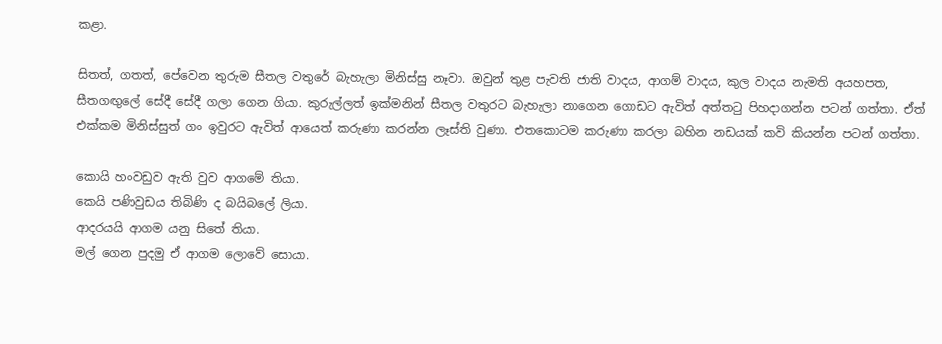කළා.

සිතත්, ගතත්, පේවෙන තුරුම සීතල වතුරේ බැහැලා මිනිස්සු නෑවා. ඔවුන් තුළ පැවති ජාති වාදය, ආගම් වාදය, කුල වාදය නැමති අයහපත, සීතගඟුලේ සේදී සේදී ගලා ගෙන ගියා. කුරුල්ලත් ඉක්මනින් සීතල වතුරට බැහැලා නාගෙන ගොඩට ඇවිත් අත්තටු පිහදාගන්න පටන් ගත්තා. ඒත් එක්කම මිනිස්සුත් ගං ඉවුරට ඇවිත් ආයෙත් කරුණා කරන්න ලෑස්ති වුණා. එතකොටම කරුණා කරලා බහින නඩයක් කවි කියන්න පටන් ගත්තා.

කොයි හංවඩුව ඇති වුව ආගමේ තියා.
කෙයි පණිවුඩය තිබිණි ද බයිබලේ ලියා.
ආදරයයි ආගම යනු සිතේ තියා.
මල් ගෙන පුදමු ඒ ආගම ලොවේ සොයා.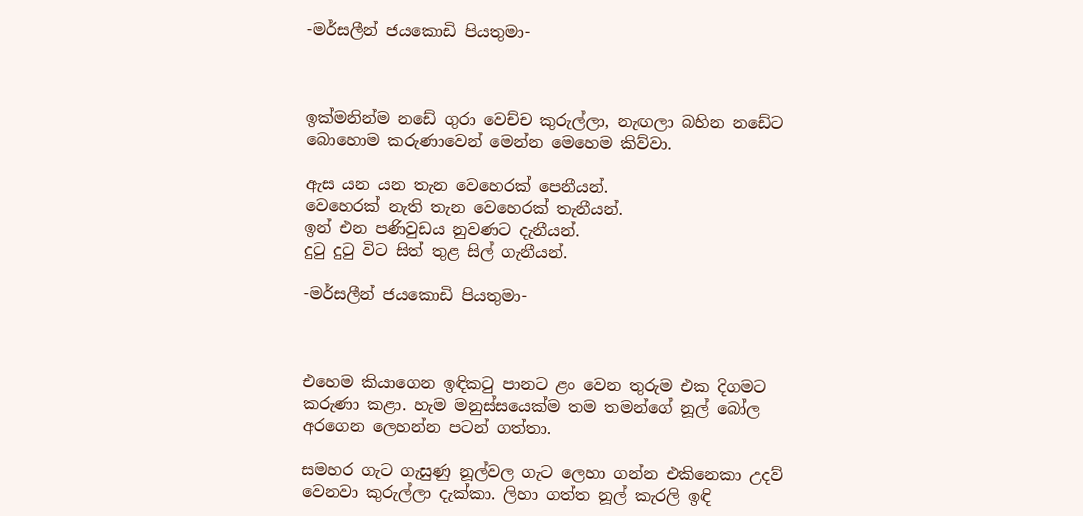-මර්සලීන් ජයකොඩි පියතුමා-



ඉක්මනින්ම නඩේ ගුරා වෙච්ච කුරුල්ලා, නැඟලා බහින නඩේට බොහොම කරුණාවෙන් මෙන්න මෙහෙම කිව්වා.

ඇස යන යන තැන වෙහෙරක් පෙනීයන්.
වෙහෙරක් නැති තැන වෙහෙරක් තැනීයන්.
ඉන් එන පණිවුඩය නුවණට දැනීයන්.
දුටු දුටු විට සිත් තුළ සිල් ගැනීයන්.

-මර්සලීන් ජයකොඩි පියතුමා-



එහෙම කියාගෙන ඉඳිකටු පානට ළං වෙන තුරුම එක දිගමට කරුණා කළා. හැම මනුස්සයෙක්ම තම තමන්ගේ නූල් බෝල අරගෙන ලෙහන්න පටන් ගත්තා.

සමහර ගැට ගැසුණු නූල්වල ගැට ලෙහා ගන්න එකිනෙකා උදව් වෙනවා කුරුල්ලා දැක්කා. ලිහා ගත්ත නූල් කැරලි ඉඳි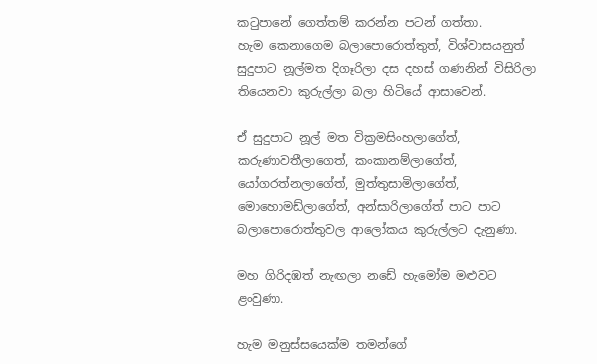කටුපානේ ගෙත්තම් කරන්න පටන් ගත්තා. හැම ‍කෙනාගෙම බලාපොරොත්තුත්, විශ්වාසයනුත් සුදුපාට නූල්මත දිගෑරිලා දස දහස් ගණනින් විසිරිලා තියෙනවා කුරුල්ලා බලා හිටියේ ආසාවෙන්.

ඒ සුදුපාට නූල් මත වික්‍රමසිංහලාගේත්, කරුණාවතීලාගෙත්, කංකානම්ලාගේත්, යෝගරත්නලාගේත්, මුත්තුසාමිලාගේත්, මොහොමඩ්ලාගේත්, අන්සාරිලාගේත් පාට පාට බලාපොරොත්තුවල ආලෝකය කුරුල්ලට දැනුණා.

මහ ගිරිදඹත් නැඟලා නඩේ හැමෝම මළුවට ළංවුණා.

හැම මනුස්සයෙක්ම තමන්ගේ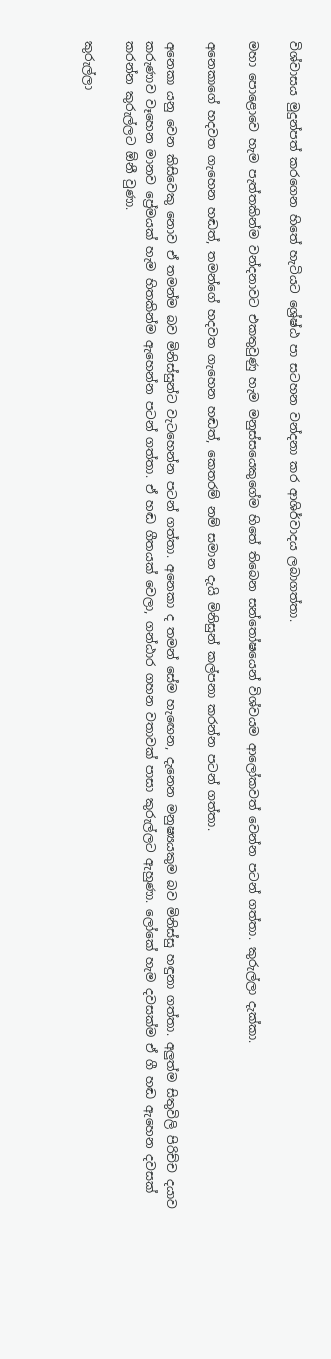විශ්වාසය මුදුන්පත් කරගෙන හිතේ හැටියට ශ්‍රේෂ්ඨ පා සටහන වන්දනා කර ආශිර්වාදය ලබාගත්තා.

මහා පොළොවෙ හැම පැත්තකින්ම වන්දනාවට එකතුවුණු හැම මනුස්සයෙකුගේම හිතේ තිබෙන සන්තෝෂයෙන් විශ්වයම ආලෝකවත් වෙන්න පටන් ගත්තා. කුරුල්ලා දැක්කා.

අනෙකාගේ හදවත ගැහෙන හඬත්, තමන්ගේ හදවත ගැහෙන හඬත්, කෙතරම් නම් සමාන දැයි මිනිසුන් කල්පනා කරන්න පටන් ගත්තා.

අනෙකා යනු වෙන කිසිවෙකු නොව ඒ තමන්ම බව මිනිස්සුන්ට වැටහෙන්න පටන් ගත්තා. අනෙකා ද තමන් සේම හැඟෙන, දැනෙන මනුෂ්‍යයකුම බව මිනිස්සු හඳුනා ගත්තා. අලුත්ම සිතුවිලි පිරිච්ච දයාව කරුණාව වෑහෙන මානව ප්‍රේමයක් හැම හිතකින්ම ඇහෙන්න පටන් ගත්තා. ඒ හඬ ගීතයක් වෙලා, ගන්ඨාර ගහන වතාවක් පාසා කුරුල්ලට ඇහුණා. ලෝකේ හැම දවසක්ම ඒ ගී හඬ ඇහෙන දවසක් කරන්න කුරුල්ලට ඕනී වුණා.

කුරුල්ලා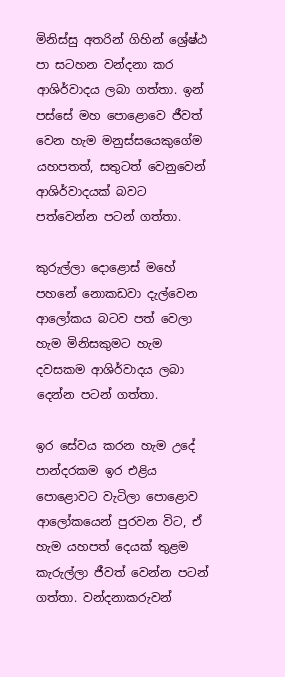මිනිස්සු අතරින් ගිහින් ශ්‍රේෂ්ඨ පා සටහන වන්දනා කර ආශිර්වාදය ලබා ගත්තා. ඉන් පස්සේ මහ පොළොවෙ ජීවත් වෙන හැම මනුස්සයෙකුගේම යහපතත්, සතුටත් වෙනුවෙන් ආශිර්වාදයක් බවට පත්වෙන්න පටන් ගත්තා.

කුරුල්ලා දොළොස් මහේ පහනේ නොකඩවා දැල්වෙන ආලෝකය බටව පත් වෙලා හැම මිනිසකුමට හැම දවසකම ආශිර්වාදය ලබා දෙන්න පටන් ගත්තා.

ඉර සේවය කරන හැම උදේ පාන්දරකම ඉර එළිය පොළොවට වැටිලා පොළොව ආලෝකයෙන් පුරවන විට, ඒ හැම යහපත් දෙයක් තුළම කැරුල්ලා ජීවත් වෙන්න පටන් ගත්තා. වන්දනාකරුවන්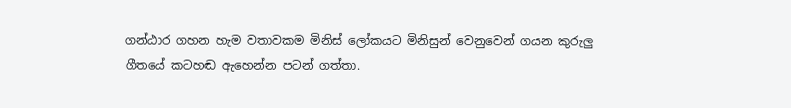ගන්ඨාර ගහන හැම වතාවකම මිනිස් ලෝකයට මිනිසුන් වෙනුවෙන් ගයන කුරුලු ගීතයේ කටහඬ ඇහෙන්න පටන් ගත්තා.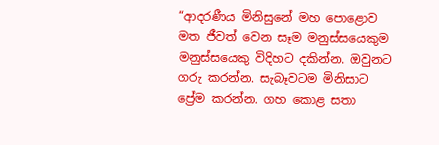“ආදරණීය මිනිසුනේ මහ පොළොව මත ජීවත් වෙන සෑම මනුස්සයෙකුම මනුස්සයෙකු විදිහට දකින්න. ඔවුනට ගරු කරන්න. සැබෑවටම මිනිසාට ප්‍රේම කරන්න. ගහ කොළ සතා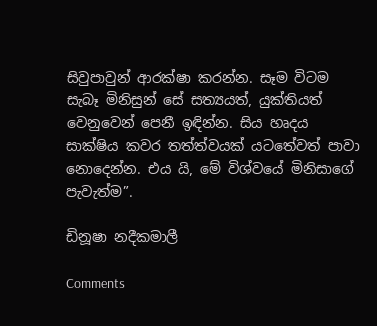සිවුපාවුන් ආරක්ෂා කරන්න. සෑම විටම සැබෑ මිනිසුන් සේ සත්‍යයත්, යුක්තියත් වෙනුවෙන් පෙනී ඉඳින්න. සිය හෘදය සාක්ෂිය කවර තත්ත්වයක් යටතේවත් පාවා නොදෙන්න. එය යි, මේ විශ්වයේ මිනිසාගේ පැවැත්ම”.

ඩිනූෂා නදීකමාලී

Comments